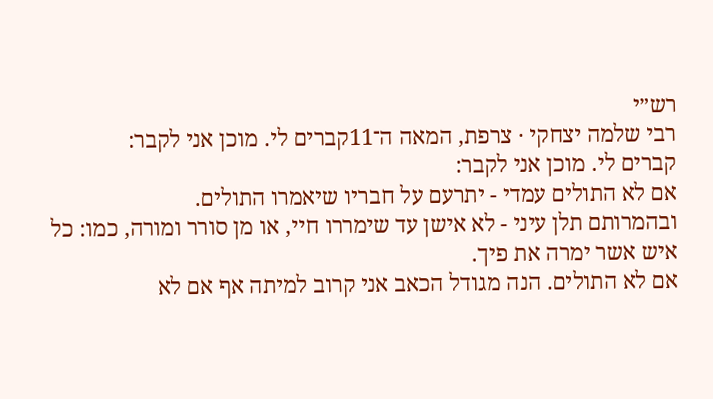רש״י
רבי שלמה יצחקי · צרפת, המאה ה־11קברים לי. מוכן אני לקבר:
קברים לי. מוכן אני לקבר:
אם לא התולים עמדי - יתרעם על חבריו שיאמרו התולים.
ובהמרותם תלן עיני - לא אישן עד שימררו חיי, או מן סורר ומורה, כמו: כל איש אשר ימרה את פיך.
אם לא התולים. הנה מגודל הכאב אני קרוב למיתה אף אם לא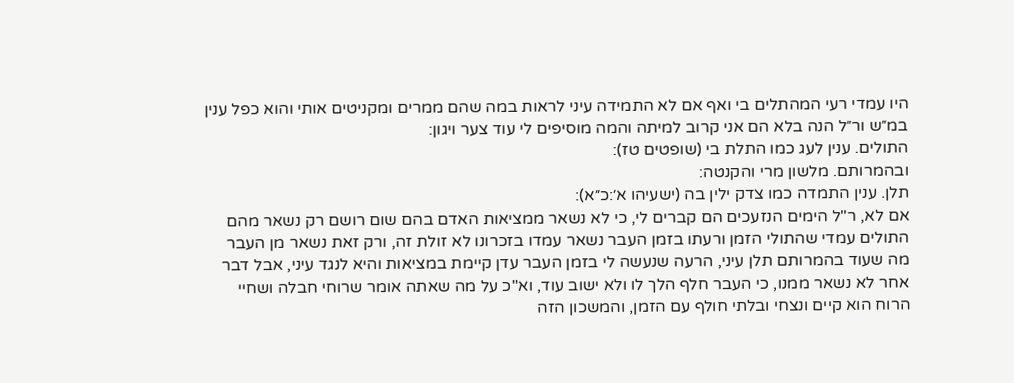היו עמדי רעי המהתלים בי ואף אם לא התמידה עיני לראות במה שהם ממרים ומקניטים אותי והוא כפל ענין במ״ש ור״ל הנה בלא הם אני קרוב למיתה והמה מוסיפים לי עוד צער ויגון:
התולים. ענין לעג כמו התלת בי (שופטים טז):
ובהמרותם. מלשון מרי והקנטה:
תלן. ענין התמדה כמו צדק ילין בה (ישעיהו א׳:כ״א):
אם לא, ר"ל הימים הנזעכים הם קברים לי, כי לא נשאר ממציאות האדם בהם שום רושם רק נשאר מהם התולים עמדי שהתולי הזמן ורעתו בזמן העבר נשאר עמדו בזכרונו לא זולת זה, ורק זאת נשאר מן העבר מה שעוד בהמרותם תלן עיני, הרעה שנעשה לי בזמן העבר עדן קיימת במציאות והיא לנגד עיני, אבל דבר אחר לא נשאר ממנו, כי העבר חלף הלך לו ולא ישוב עוד, וא"כ על מה שאתה אומר שרוחי חבלה ושחיי הרוח הוא קיים ונצחי ובלתי חולף עם הזמן, והמשכון הזה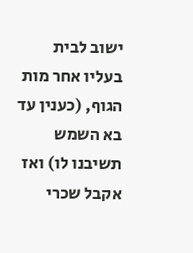ישוב לבית בעליו אחר מות הגוף, (כענין עד בא השמש תשיבנו לו) ואז אקבל שכרי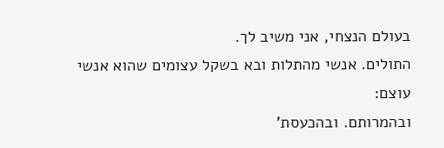בעולם הנצחי, אני משיב לך.
התולים. אנשי מהתלות ובא בשקל עצומים שהוא אנשי עוצם:
ובהמרותם. ובהכעסת'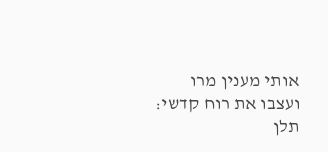אותי מענין מרו ועצבו את רוח קדשי:
תלן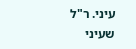עיני. ר"ל שעיני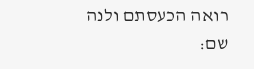רואה הכעסתם ולנה שם: